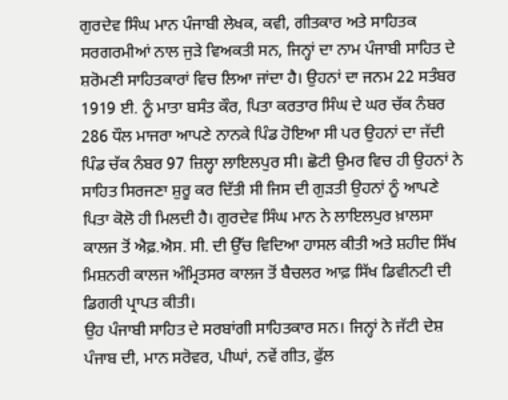ਗੁਰਦੇਵ ਸਿੰਘ ਮਾਨ ਪੰਜਾਬੀ ਲੇਖਕ, ਕਵੀ, ਗੀਤਕਾਰ ਅਤੇ ਸਾਹਿਤਕ ਸਰਗਰਮੀਆਂ ਨਾਲ ਜੁੜੇ ਵਿਅਕਤੀ ਸਨ, ਜਿਨ੍ਹਾਂ ਦਾ ਨਾਮ ਪੰਜਾਬੀ ਸਾਹਿਤ ਦੇ ਸ਼ਰੋਮਣੀ ਸਾਹਿਤਕਾਰਾਂ ਵਿਚ ਲਿਆ ਜਾਂਦਾ ਹੈ। ਉਹਨਾਂ ਦਾ ਜਨਮ 22 ਸਤੰਬਰ 1919 ਈ. ਨੂੰ ਮਾਤਾ ਬਸੰਤ ਕੌਰ, ਪਿਤਾ ਕਰਤਾਰ ਸਿੰਘ ਦੇ ਘਰ ਚੱਕ ਨੰਬਰ 286 ਧੌਲ ਮਾਜਰਾ ਆਪਣੇ ਨਾਨਕੇ ਪਿੰਡ ਹੋਇਆ ਸੀ ਪਰ ਉਹਨਾਂ ਦਾ ਜੱਦੀ ਪਿੰਡ ਚੱਕ ਨੰਬਰ 97 ਜ਼ਿਲ੍ਹਾ ਲਾਇਲਪੁਰ ਸੀ। ਛੋਟੀ ਉਮਰ ਵਿਚ ਹੀ ਉਹਨਾਂ ਨੇ ਸਾਹਿਤ ਸਿਰਜਣਾ ਸ਼ੁਰੂ ਕਰ ਦਿੱਤੀ ਸੀ ਜਿਸ ਦੀ ਗੁੜਤੀ ਉਹਨਾਂ ਨੂੰ ਆਪਣੇ ਪਿਤਾ ਕੋਲੋ ਹੀ ਮਿਲਦੀ ਹੈ। ਗੁਰਦੇਵ ਸਿੰਘ ਮਾਨ ਨੇ ਲਾਇਲਪੁਰ ਖ਼ਾਲਸਾ ਕਾਲਜ ਤੋਂ ਐਫ਼.ਐਸ. ਸੀ. ਦੀ ਉੱਚ ਵਿਦਿਆ ਹਾਸਲ ਕੀਤੀ ਅਤੇ ਸ਼ਹੀਦ ਸਿੱਖ ਮਿਸ਼ਨਰੀ ਕਾਲਜ ਅੰਮ੍ਰਿਤਸਰ ਕਾਲਜ ਤੋਂ ਬੈਚਲਰ ਆਫ਼ ਸਿੱਖ ਡਿਵੀਨਟੀ ਦੀ ਡਿਗਰੀ ਪ੍ਰਾਪਤ ਕੀਤੀ।
ਉਹ ਪੰਜਾਬੀ ਸਾਹਿਤ ਦੇ ਸਰਬਾਂਗੀ ਸਾਹਿਤਕਾਰ ਸਨ। ਜਿਨ੍ਹਾਂ ਨੇ ਜੱਟੀ ਦੇਸ਼ ਪੰਜਾਬ ਦੀ, ਮਾਨ ਸਰੋਵਰ, ਪੀਘਾਂ, ਨਵੇਂ ਗੀਤ, ਫੁੱਲ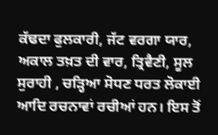ਕੱਢਦਾ ਫੁਲਕਾਰੀ, ਜੱਟ ਵਰਗਾ ਯਾਰ, ਅਕਾਲ ਤਖ਼ਤ ਦੀ ਵਾਰ, ਤ੍ਰਿਵੈਣੀ, ਸੂਲ ਸੁਰਾਹੀ , ਚੜ੍ਹਿਆ ਸੋਧਣ ਧਰਤ ਲੋਕਾਈ ਆਦਿ ਰਚਨਾਵਾਂ ਰਚੀਆਂ ਹਨ। ਇਸ ਤੋਂ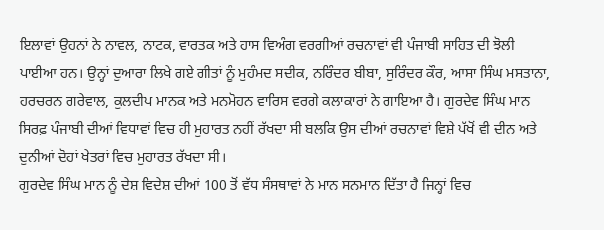ਇਲਾਵਾਂ ਉਹਨਾਂ ਨੇ ਨਾਵਲ, ਨਾਟਕ, ਵਾਰਤਕ ਅਤੇ ਹਾਸ ਵਿਅੰਗ ਵਰਗੀਆਂ ਰਚਨਾਵਾਂ ਵੀ ਪੰਜਾਬੀ ਸਾਹਿਤ ਦੀ ਝੋਲੀ ਪਾਈਆ ਹਨ। ਉਨ੍ਹਾਂ ਦੁਆਰਾ ਲਿਖੇ ਗਏ ਗੀਤਾਂ ਨੂੰ ਮੁਹੰਮਦ ਸਦੀਕ, ਨਰਿੰਦਰ ਬੀਬਾ, ਸੁਰਿੰਦਰ ਕੌਰ, ਆਸਾ ਸਿੰਘ ਮਸਤਾਨਾ, ਹਰਚਰਨ ਗਰੇਵਾਲ, ਕੁਲਦੀਪ ਮਾਨਕ ਅਤੇ ਮਨਮੋਹਨ ਵਾਰਿਸ ਵਰਗੇ ਕਲਾਕਾਰਾਂ ਨੇ ਗਾਇਆ ਹੈ। ਗੁਰਦੇਵ ਸਿੰਘ ਮਾਨ ਸਿਰਫ਼ ਪੰਜਾਬੀ ਦੀਆਂ ਵਿਧਾਵਾਂ ਵਿਚ ਹੀ ਮੁਹਾਰਤ ਨਹੀਂ ਰੱਖਦਾ ਸੀ ਬਲਕਿ ਉਸ ਦੀਆਂ ਰਚਨਾਵਾਂ ਵਿਸ਼ੇ ਪੱਖੋਂ ਵੀ ਦੀਨ ਅਤੇ ਦੁਨੀਆਂ ਦੋਹਾਂ ਖੇਤਰਾਂ ਵਿਚ ਮੁਹਾਰਤ ਰੱਖਦਾ ਸੀ।
ਗੁਰਦੇਵ ਸਿੰਘ ਮਾਨ ਨੂੰ ਦੇਸ਼ ਵਿਦੇਸ਼ ਦੀਆਂ 100 ਤੋਂ ਵੱਧ ਸੰਸਥਾਵਾਂ ਨੇ ਮਾਨ ਸਨਮਾਨ ਦਿੱਤਾ ਹੈ ਜਿਨ੍ਹਾਂ ਵਿਚ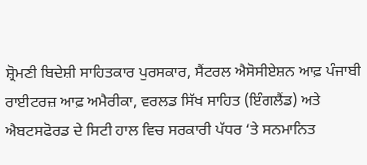ਸ਼੍ਰੋਮਣੀ ਬਿਦੇਸ਼ੀ ਸਾਹਿਤਕਾਰ ਪੁਰਸਕਾਰ, ਸੈਂਟਰਲ ਐਸੋਸੀਏਸ਼ਨ ਆਫ਼ ਪੰਜਾਬੀ ਰਾਈਟਰਜ਼ ਆਫ਼ ਅਮੈਰੀਕਾ, ਵਰਲਡ ਸਿੱਖ ਸਾਹਿਤ (ਇੰਗਲੈਂਡ) ਅਤੇ ਐਬਟਸਫੋਰਡ ਦੇ ਸਿਟੀ ਹਾਲ ਵਿਚ ਸਰਕਾਰੀ ਪੱਧਰ ‘ਤੇ ਸਨਮਾਨਿਤ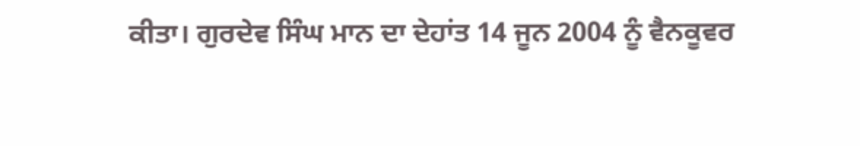ਕੀਤਾ। ਗੁਰਦੇਵ ਸਿੰਘ ਮਾਨ ਦਾ ਦੇਹਾਂਤ 14 ਜੂਨ 2004 ਨੂੰ ਵੈਨਕੂਵਰ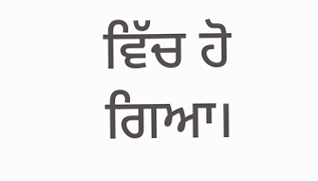ਵਿੱਚ ਹੋ ਗਿਆ।